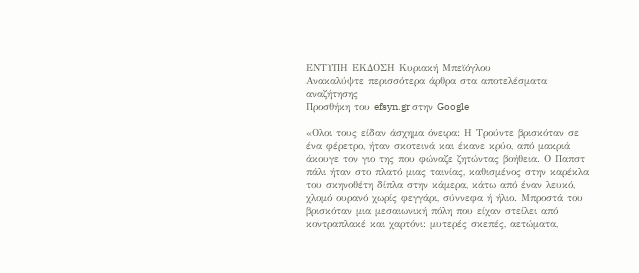ΕΝΤΥΠΗ ΕΚΔΟΣΗ Κυριακή Μπεϊόγλου
Ανακαλύψτε περισσότερα άρθρα στα αποτελέσματα αναζήτησης
Προσθήκη του efsyn.gr στην Google

«Ολοι τους είδαν άσχημα όνειρα: Η Τρούντε βρισκόταν σε ένα φέρετρο, ήταν σκοτεινά και έκανε κρύο, από μακριά άκουγε τον γιο της που φώναζε ζητώντας βοήθεια. Ο Παπστ πάλι ήταν στο πλατό μιας ταινίας, καθισμένος στην καρέκλα του σκηνοθέτη δίπλα στην κάμερα, κάτω από έναν λευκό, χλομό ουρανό χωρίς φεγγάρι, σύννεφα ή ήλιο. Μπροστά του βρισκόταν μια μεσαιωνική πόλη που είχαν στείλει από κοντραπλακέ και χαρτόνι: μυτερές σκεπές, αετώματα,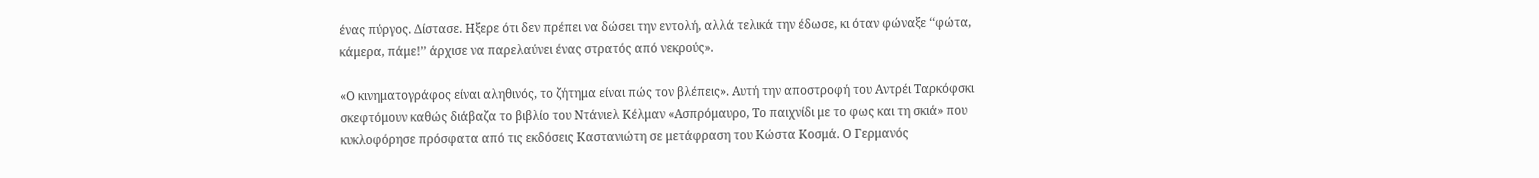ένας πύργος. Δίστασε. Ηξερε ότι δεν πρέπει να δώσει την εντολή, αλλά τελικά την έδωσε, κι όταν φώναξε ‘‘φώτα, κάμερα, πάμε!’’ άρχισε να παρελαύνει ένας στρατός από νεκρούς».

«Ο κινηματογράφος είναι αληθινός, το ζήτημα είναι πώς τον βλέπεις». Αυτή την αποστροφή του Αντρέι Ταρκόφσκι σκεφτόμουν καθώς διάβαζα το βιβλίο του Ντάνιελ Κέλμαν «Ασπρόμαυρο, Το παιχνίδι με το φως και τη σκιά» που κυκλοφόρησε πρόσφατα από τις εκδόσεις Καστανιώτη σε μετάφραση του Κώστα Κοσμά. Ο Γερμανός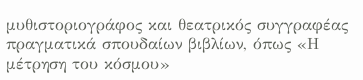μυθιστοριογράφος και θεατρικός συγγραφέας πραγματικά σπουδαίων βιβλίων, όπως «Η μέτρηση του κόσμου»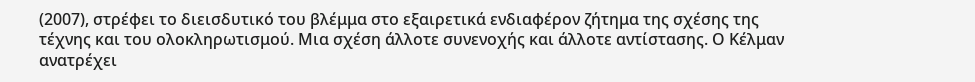(2007), στρέφει το διεισδυτικό του βλέμμα στο εξαιρετικά ενδιαφέρον ζήτημα της σχέσης της τέχνης και του ολοκληρωτισμού. Μια σχέση άλλοτε συνενοχής και άλλοτε αντίστασης. Ο Κέλμαν ανατρέχει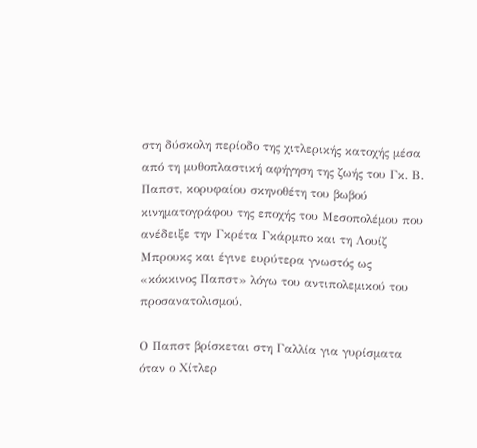στη δύσκολη περίοδο της χιτλερικής κατοχής μέσα από τη μυθοπλαστική αφήγηση της ζωής του Γκ. Β. Παπστ, κορυφαίου σκηνοθέτη του βωβού κινηματογράφου της εποχής του Μεσοπολέμου που ανέδειξε την Γκρέτα Γκάρμπο και τη Λουίζ Μπρουκς και έγινε ευρύτερα γνωστός ως «κόκκινος Παπστ» λόγω του αντιπολεμικού του προσανατολισμού.

Ο Παπστ βρίσκεται στη Γαλλία για γυρίσματα όταν ο Χίτλερ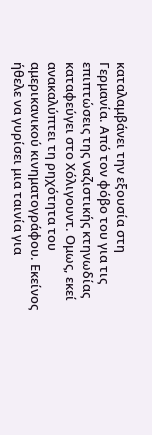καταλαμβάνει την εξουσία στη Γερμανία. Από τον φόβο του για τις επιπτώσεις της ναζιστικής κτηνωδίας καταφεύγει στο Χόλιγουντ. Ομως, εκεί ανακαλύπτει τη ρηχότητα του αμερικανικού κινηματογράφου. Εκείνος ήθελε να γυρίσει μια ταινία για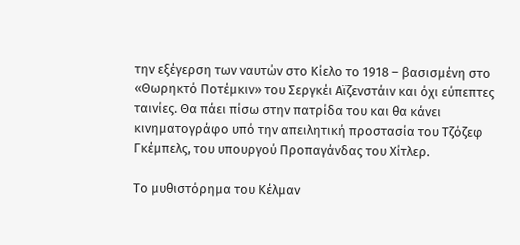την εξέγερση των ναυτών στο Κίελο το 1918 – βασισμένη στο «Θωρηκτό Ποτέμκιν» του Σεργκέι Αϊζενστάιν και όχι εύπεπτες ταινίες. Θα πάει πίσω στην πατρίδα του και θα κάνει κινηματογράφο υπό την απειλητική προστασία του Τζόζεφ Γκέμπελς, του υπουργού Προπαγάνδας του Χίτλερ.

Το μυθιστόρημα του Κέλμαν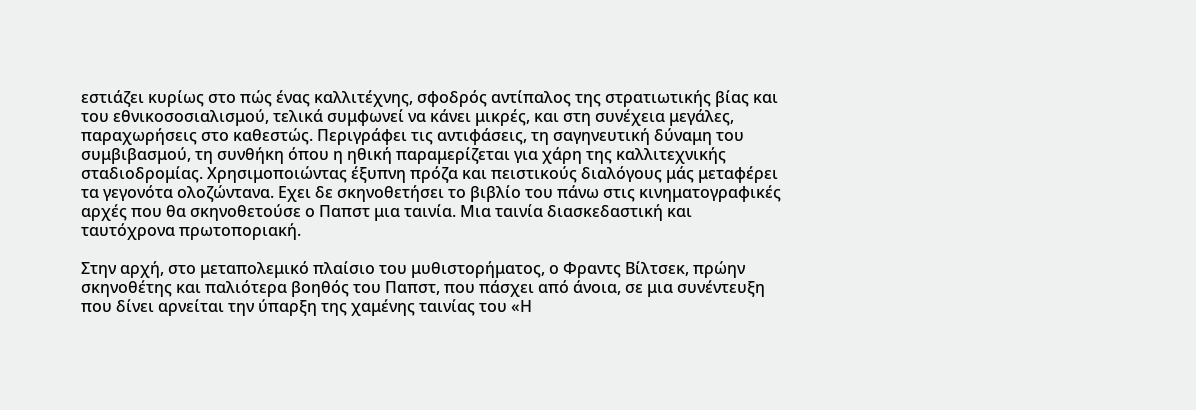εστιάζει κυρίως στο πώς ένας καλλιτέχνης, σφοδρός αντίπαλος της στρατιωτικής βίας και του εθνικοσοσιαλισμού, τελικά συμφωνεί να κάνει μικρές, και στη συνέχεια μεγάλες, παραχωρήσεις στο καθεστώς. Περιγράφει τις αντιφάσεις, τη σαγηνευτική δύναμη του συμβιβασμού, τη συνθήκη όπου η ηθική παραμερίζεται για χάρη της καλλιτεχνικής σταδιοδρομίας. Χρησιμοποιώντας έξυπνη πρόζα και πειστικούς διαλόγους μάς μεταφέρει τα γεγονότα ολοζώντανα. Εχει δε σκηνοθετήσει το βιβλίο του πάνω στις κινηματογραφικές αρχές που θα σκηνοθετούσε ο Παπστ μια ταινία. Μια ταινία διασκεδαστική και ταυτόχρονα πρωτοποριακή.

Στην αρχή, στο μεταπολεμικό πλαίσιο του μυθιστορήματος, ο Φραντς Βίλτσεκ, πρώην σκηνοθέτης και παλιότερα βοηθός του Παπστ, που πάσχει από άνοια, σε μια συνέντευξη που δίνει αρνείται την ύπαρξη της χαμένης ταινίας του «Η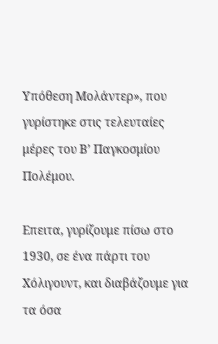Υπόθεση Μολάντερ», που γυρίστηκε στις τελευταίες μέρες του Β’ Παγκοσμίου Πολέμου.

Επειτα, γυρίζουμε πίσω στο 1930, σε ένα πάρτι του Χόλιγουντ, και διαβάζουμε για τα όσα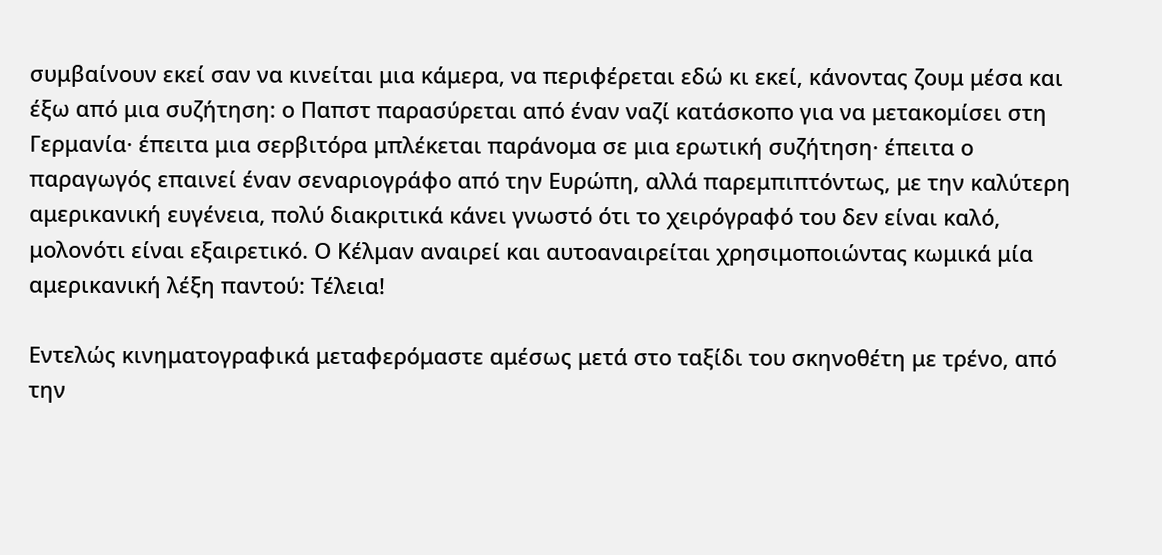συμβαίνουν εκεί σαν να κινείται μια κάμερα, να περιφέρεται εδώ κι εκεί, κάνοντας ζουμ μέσα και έξω από μια συζήτηση: ο Παπστ παρασύρεται από έναν ναζί κατάσκοπο για να μετακομίσει στη Γερμανία· έπειτα μια σερβιτόρα μπλέκεται παράνομα σε μια ερωτική συζήτηση· έπειτα ο παραγωγός επαινεί έναν σεναριογράφο από την Ευρώπη, αλλά παρεμπιπτόντως, με την καλύτερη αμερικανική ευγένεια, πολύ διακριτικά κάνει γνωστό ότι το χειρόγραφό του δεν είναι καλό, μολονότι είναι εξαιρετικό. Ο Κέλμαν αναιρεί και αυτοαναιρείται χρησιμοποιώντας κωμικά μία αμερικανική λέξη παντού: Τέλεια!

Εντελώς κινηματογραφικά μεταφερόμαστε αμέσως μετά στο ταξίδι του σκηνοθέτη με τρένο, από την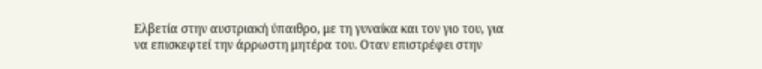Ελβετία στην αυστριακή ύπαιθρο, με τη γυναίκα και τον γιο του, για να επισκεφτεί την άρρωστη μητέρα του. Οταν επιστρέφει στην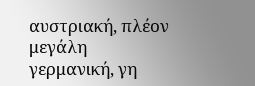αυστριακή, πλέον μεγάλη γερμανική, γη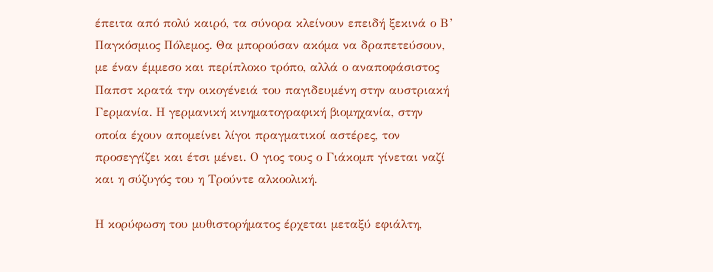έπειτα από πολύ καιρό, τα σύνορα κλείνουν επειδή ξεκινά ο Β’ Παγκόσμιος Πόλεμος. Θα μπορούσαν ακόμα να δραπετεύσουν, με έναν έμμεσο και περίπλοκο τρόπο, αλλά ο αναποφάσιστος Παπστ κρατά την οικογένειά του παγιδευμένη στην αυστριακή Γερμανία. Η γερμανική κινηματογραφική βιομηχανία, στην οποία έχουν απομείνει λίγοι πραγματικοί αστέρες, τον προσεγγίζει και έτσι μένει. Ο γιος τους ο Γιάκομπ γίνεται ναζί και η σύζυγός του η Τρούντε αλκοολική.

Η κορύφωση του μυθιστορήματος έρχεται μεταξύ εφιάλτη,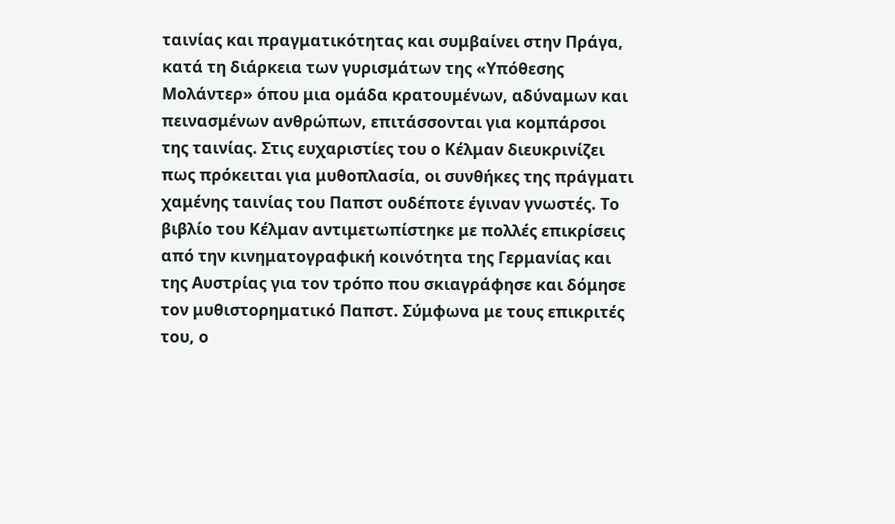ταινίας και πραγματικότητας και συμβαίνει στην Πράγα, κατά τη διάρκεια των γυρισμάτων της «Υπόθεσης Μολάντερ» όπου μια ομάδα κρατουμένων, αδύναμων και πεινασμένων ανθρώπων, επιτάσσονται για κομπάρσοι της ταινίας. Στις ευχαριστίες του ο Κέλμαν διευκρινίζει πως πρόκειται για μυθοπλασία, οι συνθήκες της πράγματι χαμένης ταινίας του Παπστ ουδέποτε έγιναν γνωστές. Το βιβλίο του Κέλμαν αντιμετωπίστηκε με πολλές επικρίσεις από την κινηματογραφική κοινότητα της Γερμανίας και της Αυστρίας για τον τρόπο που σκιαγράφησε και δόμησε τον μυθιστορηματικό Παπστ. Σύμφωνα με τους επικριτές του, ο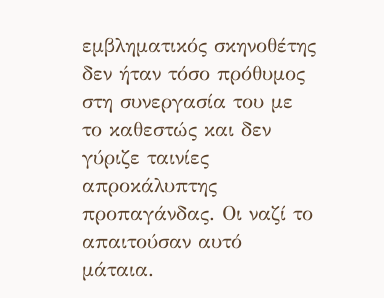εμβληματικός σκηνοθέτης δεν ήταν τόσο πρόθυμος στη συνεργασία του με το καθεστώς και δεν γύριζε ταινίες απροκάλυπτης προπαγάνδας. Οι ναζί το απαιτούσαν αυτό μάταια.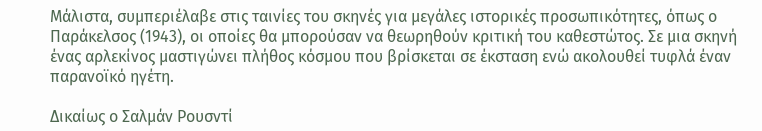Μάλιστα, συμπεριέλαβε στις ταινίες του σκηνές για μεγάλες ιστορικές προσωπικότητες, όπως ο Παράκελσος (1943), οι οποίες θα μπορούσαν να θεωρηθούν κριτική του καθεστώτος. Σε μια σκηνή ένας αρλεκίνος μαστιγώνει πλήθος κόσμου που βρίσκεται σε έκσταση ενώ ακολουθεί τυφλά έναν παρανοϊκό ηγέτη.

Δικαίως ο Σαλμάν Ρουσντί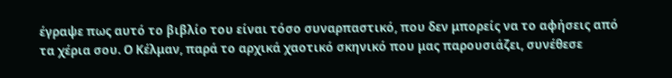έγραψε πως αυτό το βιβλίο του είναι τόσο συναρπαστικό, που δεν μπορείς να το αφήσεις από τα χέρια σου. Ο Κέλμαν, παρά το αρχικά χαοτικό σκηνικό που μας παρουσιάζει, συνέθεσε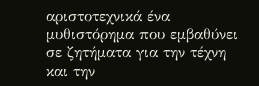αριστοτεχνικά ένα μυθιστόρημα που εμβαθύνει σε ζητήματα για την τέχνη και την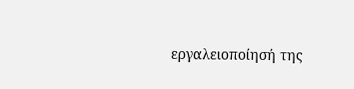εργαλειοποίησή της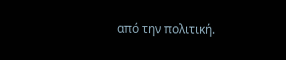από την πολιτική.